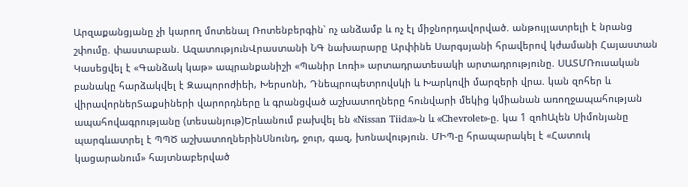Արզաքանցյանը չի կարող մոտենալ Ռոտենբերգին՝ ոչ անձամբ և ոչ էլ միջնորդավորված. անթույլատրելի է նրանց շփումը. փաստաբան. ԱզատությունՎրաստանի ՆԳ նախարարը Արփինե Սարգսյանի հրավերով կժամանի Հայաստան Կասեցվել է «Գանձակ կաթ» ապրանքանիշի «Պանիր Լոռի» արտադրատեսակի արտադրությունը. ՍԱՏՄՌուսական բանակը հարձակվել է Զապորոժիեի, Խերսոնի, Դնեպրոպետրովսկի և Խարկովի մարզերի վրա. կան զոհեր և վիրավորներՏաքսիների վարորդները և գրանցված աշխատողները հունվարի մեկից կմիանան առողջապահության ապահովագրությանը (տեսանյութ)Երևանում բախվել են «Nissan Tiida»-ն և «Chevrolet»-ը. կա 1 զոhԱլեն Սիմոնյանը պարգևատրել է ՊՊԾ աշխատողներինՍնունդ, ջուր, գազ, խոնավություն. ՄԻՊ-ը հրապարակել է «Հատուկ կացարանում» հայտնաբերված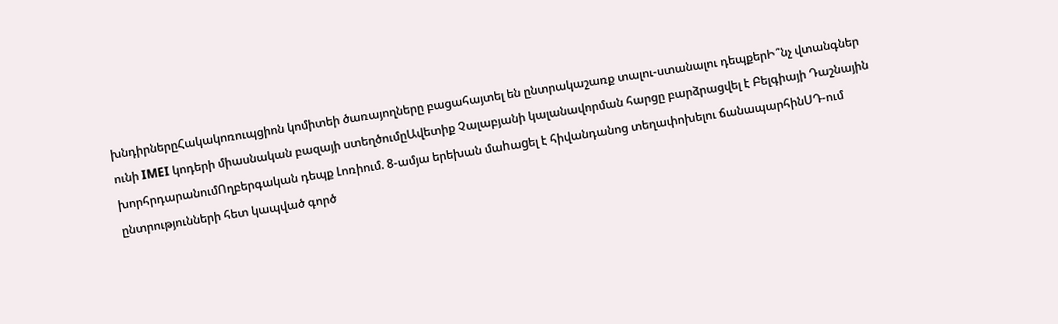խնդիրներըՀակակոռուպցիոն կոմիտեի ծառայողները բացահայտել են ընտրակաշառք տալու-ստանալու դեպքերԻ՞նչ վտանգներ ունի IMEI կոդերի միասնական բազայի ստեղծումըԱվետիք Չալաբյանի կալանավորման հարցը բարձրացվել է Բելգիայի Դաշնային խորհրդարանումՈղբերգական դեպք Լոռիում. 8-ամյա երեխան մաhաgել է հիվանդանոց տեղափոխելու ճանապարհինՍԴ-ում ընտրությունների հետ կապված գործ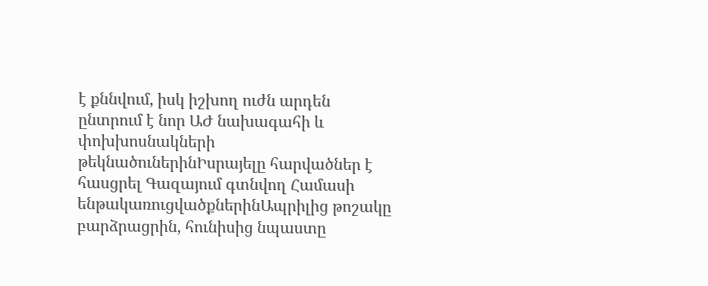է քննվում, իսկ իշխող ուժն արդեն ընտրում է նոր ԱԺ նախագահի և փոխխոսնակների թեկնածուներինԻսրայելը հարվածներ է հասցրել Գազայում գտնվող Համասի ենթակառուցվածքներինԱպրիլից թոշակը բարձրացրին, հունիսից նպաստը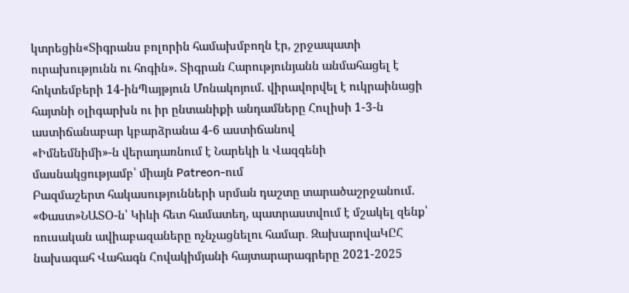կտրեցին«Տիգրանս բոլորին համախմբողն էր, շրջապատի ուրախությունն ու հոգին». Տիգրան Հարությունյանն անմահացել է հոկտեմբերի 14-ինՊայթյուն Մոնակոյում. վիրավորվել է ուկրաինացի հայտնի օլիգարխն ու իր ընտանիքի անդամները Հուլիսի 1-3-ն աստիճանաբար կբարձրանա 4-6 աստիճանով
«Իմնեմնիմի»-ն վերադառնում է Նարեկի և Վազգենի մասնակցությամբ՝ միայն Patreon-ում
Բազմաշերտ հակասությունների սրման դաշտը տարածաշրջանում. «Փաստ»ՆԱՏՕ-ն՝ Կիևի հետ համատեղ, պատրաստվում է մշակել զենք՝ ռուսական ավիաբազաները ոչնչացնելու համար․ ԶախարովաԿԸՀ նախագահ Վահագն Հովակիմյանի հայտարարագրերը 2021-2025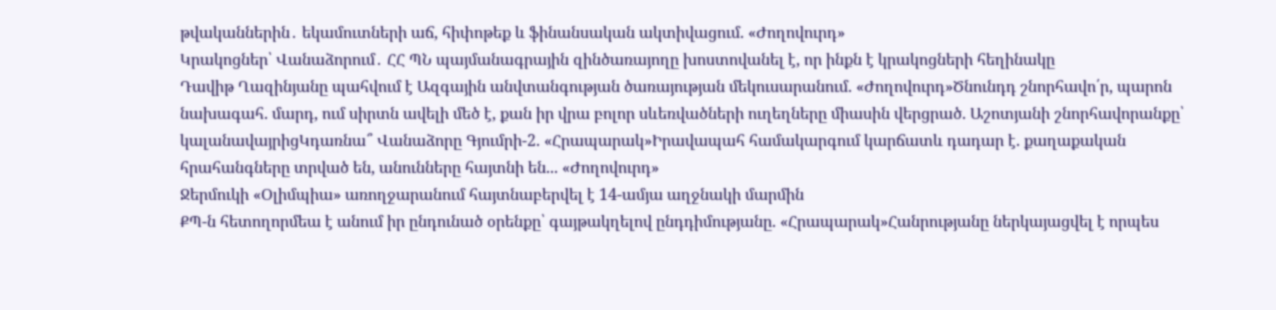թվականներին․ եկամուտների աճ, հիփոթեք և ֆինանսական ակտիվացում. «Ժողովուրդ»
Կրակոցներ՝ Վանաձորում․ ՀՀ ՊՆ պայմանագրային զինծառայողը խոստովանել է, որ ինքն է կրակոցների հեղինակը
Դավիթ Ղազինյանը պահվում է Ազգային անվտանգության ծառայության մեկուսարանում. «Ժողովուրդ»Ծնունդդ շնորհավո՛ր, պարոն նախագահ. մարդ, ում սիրտն ավելի մեծ է, քան իր վրա բոլոր սևեռվածների ուղեղները միասին վերցրած. Աշոտյանի շնորհավորանքը՝ կալանավայրիցԿդառնա՞ Վանաձորը Գյումրի-2. «Հրապարակ»Իրավապահ համակարգում կարճատև դադար է. քաղաքական հրահանգները տրված են, անունները հայտնի են... «Ժողովուրդ»
Ջերմուկի «Օլիմպիա» առողջարանում հայտնաբերվել է 14-ամյա աղջնակի մարմին
ՔՊ-ն հետողորմեա է անում իր ընդունած օրենքը՝ գայթակղելով ընդդիմությանը. «Հրապարակ»Հանրությանը ներկայացվել է որպես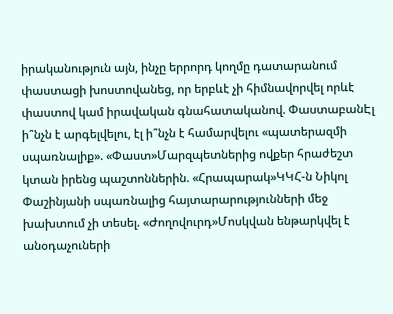իրականություն այն, ինչը երրորդ կողմը դատարանում փաստացի խոստովանեց, որ երբևէ չի հիմնավորվել որևէ փաստով կամ իրավական գնահատականով. ՓաստաբանԷլ ի՞նչն է արգելվելու, էլ ի՞նչն է համարվելու «պատերազմի սպառնալիք». «Փաստ»Մարզպետներից ովքեր հրաժեշտ կտան իրենց պաշտոններին. «Հրապարակ»ԿԿՀ-ն Նիկոլ Փաշինյանի սպառնալից հայտարարությունների մեջ խախտում չի տեսել. «Ժողովուրդ»Մոսկվան ենթարկվել է անօդաչուների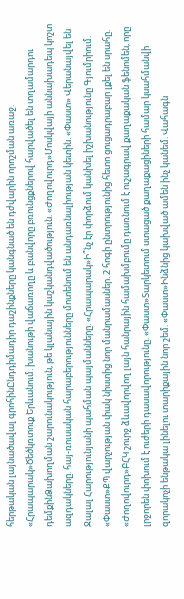հերթական լայնածավալ գրոհինԸնդդիմադիր դաշինքները կանգնած են դժվարին որոշման առաջ. «Հրապարակ»Ծեծկռտուք Երևանում. խանութի վաճառողը և բանվորը բռունցքներով հարվածել են տղամարդու դեմքինՁախողման շարունակություն, թե կլանային կաշկանդվածություն. «Ժողովուրդ»Մոսկվայի աննախադեպ կոշտ ազդակները. հայ-ռուսական հարաբերությունները մոտենում են անդառնալիության կետին. «Փաստ» Վերանայվել են Ջալալ Հարությունյանի պահման պայմանները. «Հրապարակ»Ի՞նչ էր փորձում կանխել իշխանությունը Գյումրիում. «Փաստ»ՔՊ վարչության փակ նիստից նոր մանրամասներ. 2 հոգի ընտրությունից հետո ցուցադրաբար լքել են սրահը. «Ժողովուրդ»ԲՀԿ շուրջ ձևավորվող լայն հանրային համախմբումը դառնում է ուշագրավ քաղաքական ֆենոմեն, որը լրջորեն փոխում է ուժերի դասավորությունը. «Փաստ»Տարկետում ստացած քաղաքացիների համար կսահմանվի զորակոչի ենթակա լինելու տարիքային նոր շեմ. «Փաստ»Ինձնից կախված ամեն ինչ կանեմ. Վահագն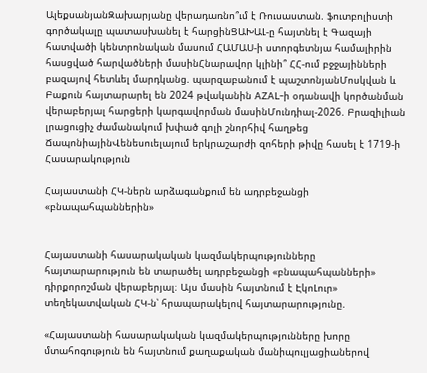ԱլեքսանյանԶախարյանը վերադառնո՞ւմ է Ռուսաստան. ֆուտբոլիստի գործակալը պատասխանել է հարցինՑԱԽԱԼ-ը հայտնել է Գազայի հատվածի կենտրոնական մասում ՀԱՄԱՍ-ի ստորգետնյա համալիրին հասցված հարվածների մասինՀնարավոր կլինի՞ ՀՀ-ում բջջայինների բազայով հետևել մարդկանց. պարզաբանում է պաշտոնյանՄոսկվան և Բաքուն հայտարարել են 2024 թվականին AZAL-ի օդանավի կործանման վերաբերյալ հարցերի կարգավորման մասինՄունդիալ-2026. Բրազիլիան լրացուցիչ ժամանակում խփած գոլի շնորհիվ հաղթեց ՃապոնիայինՎենեսուելայում երկրաշարժի զոհերի թիվը հասել է 1719-ի
Հասարակություն

Հայաստանի ՀԿ-ներն արձագանքում են ադրբեջանցի «բնապահպաններին»


Հայաստանի հասարակական կազմակերպությունները հայտարարություն են տարածել ադրբեջանցի «բնապահպանների» դիրքորոշման վերաբերյալ։ Այս մասին հայտնում է ԷկոԼուր» տեղեկատվական ՀԿ-ն՝ հրապարակելով հայտարարությունը.

«Հայաստանի հասարակական կազմակերպությունները խորը մտահոգություն են հայտնում քաղաքական մանիպուլյացիաներով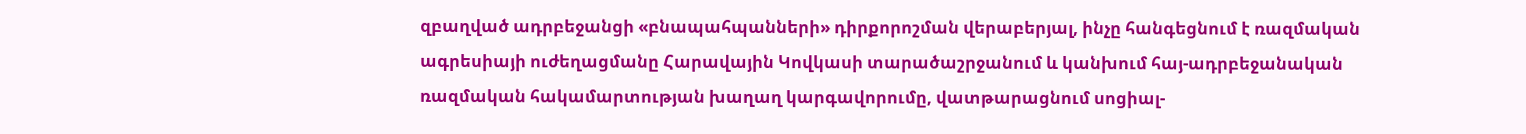զբաղված ադրբեջանցի «բնապահպանների» դիրքորոշման վերաբերյալ, ինչը հանգեցնում է ռազմական ագրեսիայի ուժեղացմանը Հարավային Կովկասի տարածաշրջանում և կանխում հայ-ադրբեջանական ռազմական հակամարտության խաղաղ կարգավորումը, վատթարացնում սոցիալ-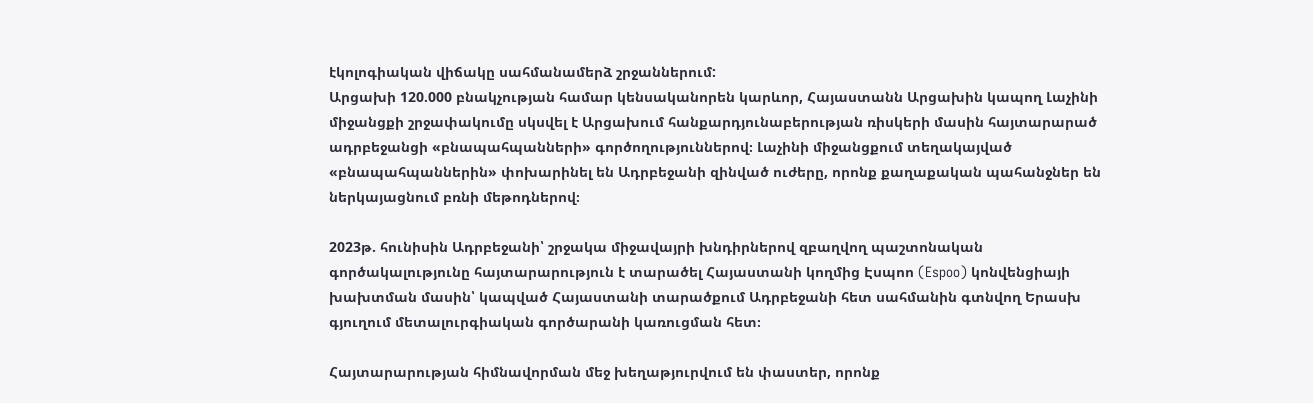էկոլոգիական վիճակը սահմանամերձ շրջաններում:
Արցախի 120.000 բնակչության համար կենսականորեն կարևոր, Հայաստանն Արցախին կապող Լաչինի միջանցքի շրջափակումը սկսվել է Արցախում հանքարդյունաբերության ռիսկերի մասին հայտարարած ադրբեջանցի «բնապահպանների» գործողություններով։ Լաչինի միջանցքում տեղակայված «բնապահպաններին» փոխարինել են Ադրբեջանի զինված ուժերը, որոնք քաղաքական պահանջներ են ներկայացնում բռնի մեթոդներով։

2023թ. հունիսին Ադրբեջանի՝ շրջակա միջավայրի խնդիրներով զբաղվող պաշտոնական գործակալությունը հայտարարություն է տարածել Հայաստանի կողմից Էսպոո (Espoo) կոնվենցիայի խախտման մասին՝ կապված Հայաստանի տարածքում Ադրբեջանի հետ սահմանին գտնվող Երասխ գյուղում մետալուրգիական գործարանի կառուցման հետ։

Հայտարարության հիմնավորման մեջ խեղաթյուրվում են փաստեր, որոնք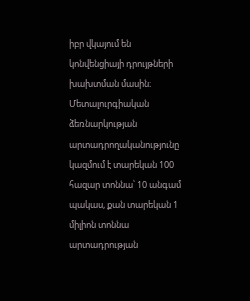իբր վկայում են կոնվենցիայի դրույթների խախտման մասին։ Մետալուրգիական ձեռնարկության արտադրողականությունը կազմում է տարեկան 100 հազար տոննա՝ 10 անգամ պակաս, քան տարեկան 1 միլիոն տոննա արտադրության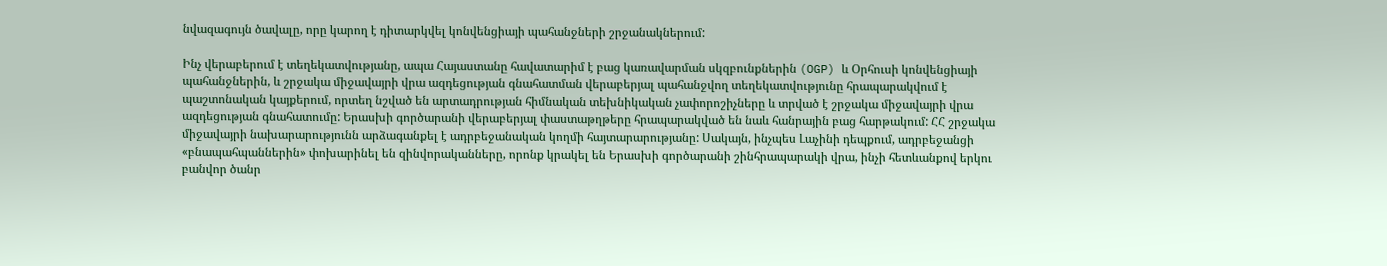նվազագույն ծավալը, որը կարող է դիտարկվել կոնվենցիայի պահանջների շրջանակներում:

Ինչ վերաբերում է տեղեկատվությանը, ապա Հայաստանը հավատարիմ է բաց կառավարման սկզբունքներին (OGP) և Օրհուսի կոնվենցիայի պահանջներին, և շրջակա միջավայրի վրա ազդեցության գնահատման վերաբերյալ պահանջվող տեղեկատվությունը հրապարակվում է պաշտոնական կայքերում, որտեղ նշված են արտադրության հիմնական տեխնիկական չափորոշիչները և տրված է շրջակա միջավայրի վրա ազդեցության գնահատումը: Երասխի գործարանի վերաբերյալ փաստաթղթերը հրապարակված են նաև հանրային բաց հարթակում: ՀՀ շրջակա միջավայրի նախարարությունն արձագանքել է ադրբեջանական կողմի հայտարարությանը: Սակայն, ինչպես Լաչինի դեպքում, ադրբեջանցի «բնապահպաններին» փոխարինել են զինվորականները, որոնք կրակել են Երասխի գործարանի շինհրապարակի վրա, ինչի հետևանքով երկու բանվոր ծանր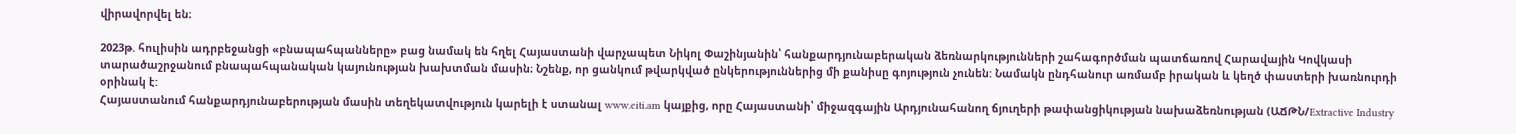վիրավորվել են։

2023թ. հուլիսին ադրբեջանցի «բնապահպանները» բաց նամակ են հղել Հայաստանի վարչապետ Նիկոլ Փաշինյանին՝ հանքարդյունաբերական ձեռնարկությունների շահագործման պատճառով Հարավային Կովկասի տարածաշրջանում բնապահպանական կայունության խախտման մասին։ Նշենք, որ ցանկում թվարկված ընկերություններից մի քանիսը գոյություն չունեն: Նամակն ընդհանուր առմամբ իրական և կեղծ փաստերի խառնուրդի օրինակ է:
Հայաստանում հանքարդյունաբերության մասին տեղեկատվություն կարելի է ստանալ www.eiti.am կայքից, որը Հայաստանի՝ միջազգային Արդյունահանող ճյուղերի թափանցիկության նախաձեռնության (ԱՃԹՆ/Extractive Industry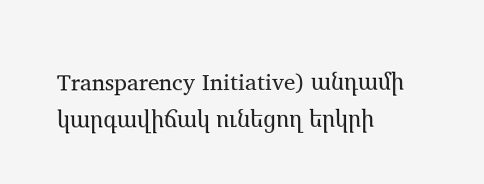Transparency Initiative) անդամի կարգավիճակ ունեցող երկրի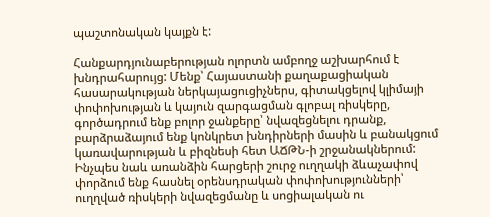պաշտոնական կայքն է:

Հանքարդյունաբերության ոլորտն ամբողջ աշխարհում է խնդրահարույց: Մենք՝ Հայաստանի քաղաքացիական հասարակության ներկայացուցիչներս, գիտակցելով կլիմայի փոփոխության և կայուն զարգացման գլոբալ ռիսկերը, գործադրում ենք բոլոր ջանքերը՝ նվազեցնելու դրանք, բարձրաձայում ենք կոնկրետ խնդիրների մասին և բանակցում կառավարության և բիզնեսի հետ ԱՃԹՆ-ի շրջանակներում: Ինչպես նաև առանձին հարցերի շուրջ ուղղակի ձևաչափով փորձում ենք հասնել օրենսդրական փոփոխությունների՝ ուղղված ռիսկերի նվազեցմանը և սոցիալական ու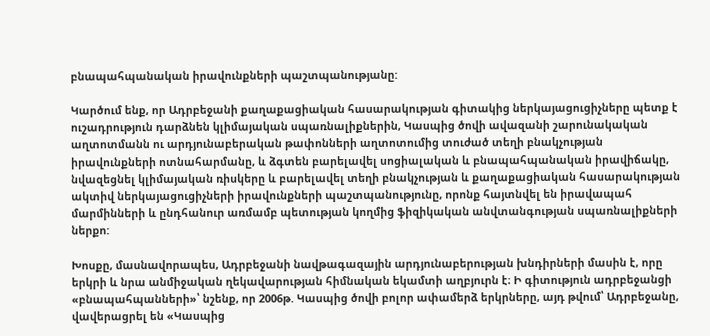բնապահպանական իրավունքների պաշտպանությանը:

Կարծում ենք, որ Ադրբեջանի քաղաքացիական հասարակության գիտակից ներկայացուցիչները պետք է ուշադրություն դարձնեն կլիմայական սպառնալիքներին, Կասպից ծովի ավազանի շարունակական աղտոտմանն ու արդյունաբերական թափոնների աղտոտումից տուժած տեղի բնակչության իրավունքների ոտնահարմանը, և ձգտեն բարելավել սոցիալական և բնապահպանական իրավիճակը, նվազեցնել կլիմայական ռիսկերը և բարելավել տեղի բնակչության և քաղաքացիական հասարակության ակտիվ ներկայացուցիչների իրավունքների պաշտպանությունը, որոնք հայտնվել են իրավապահ մարմինների և ընդհանուր առմամբ պետության կողմից ֆիզիկական անվտանգության սպառնալիքների ներքո:

Խոսքը, մասնավորապես, Ադրբեջանի նավթագազային արդյունաբերության խնդիրների մասին է, որը երկրի և նրա անմիջական ղեկավարության հիմնական եկամտի աղբյուրն է։ Ի գիտություն ադրբեջանցի «բնապահպանների»՝ նշենք, որ 2006թ. Կասպից ծովի բոլոր ափամերձ երկրները, այդ թվում՝ Ադրբեջանը, վավերացրել են «Կասպից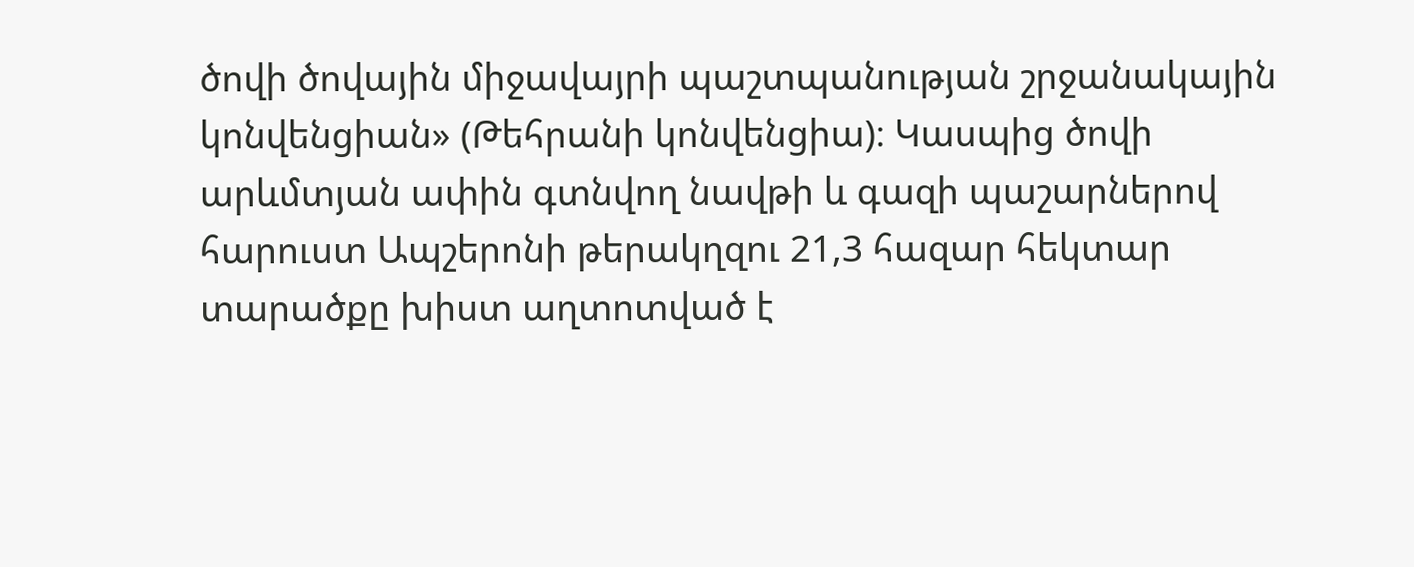ծովի ծովային միջավայրի պաշտպանության շրջանակային կոնվենցիան» (Թեհրանի կոնվենցիա)։ Կասպից ծովի արևմտյան ափին գտնվող նավթի և գազի պաշարներով հարուստ Ապշերոնի թերակղզու 21,3 հազար հեկտար տարածքը խիստ աղտոտված է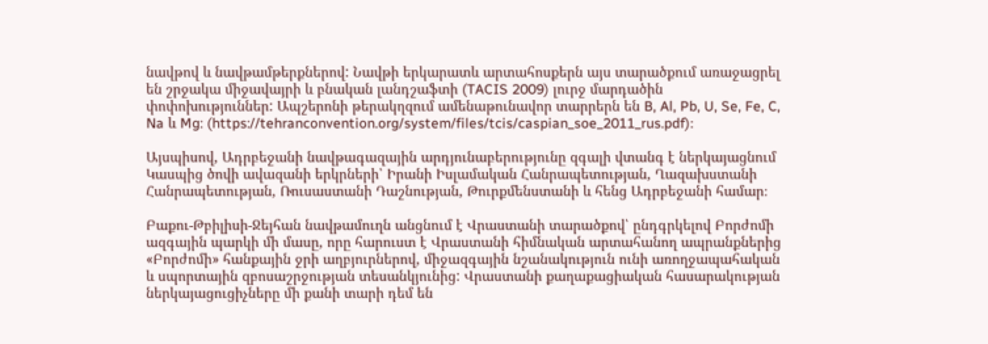նավթով և նավթամթերքներով: Նավթի երկարատև արտահոսքերն այս տարածքում առաջացրել են շրջակա միջավայրի և բնական լանդշաֆտի (TACIS 2009) լուրջ մարդածին փոփոխություններ: Ապշերոնի թերակղզում ամենաթունավոր տարրերն են B, Al, Pb, U, Se, Fe, C, Na և Mg: (https://tehranconvention.org/system/files/tcis/caspian_soe_2011_rus.pdf)։

Այսպիսով, Ադրբեջանի նավթագազային արդյունաբերությունը զգալի վտանգ է ներկայացնում Կասպից ծովի ավազանի երկրների՝ Իրանի Իսլամական Հանրապետության, Ղազախստանի Հանրապետության, Ռուսաստանի Դաշնության, Թուրքմենստանի և հենց Ադրբեջանի համար։

Բաքու-Թբիլիսի-Ջեյհան նավթամուղն անցնում է Վրաստանի տարածքով՝ ընդգրկելով Բորժոմի ազգային պարկի մի մասը, որը հարուստ է Վրաստանի հիմնական արտահանող ապրանքներից «Բորժոմի» հանքային ջրի աղբյուրներով, միջազգային նշանակություն ունի առողջապահական և սպորտային զբոսաշրջության տեսանկյունից: Վրաստանի քաղաքացիական հասարակության ներկայացուցիչները մի քանի տարի դեմ են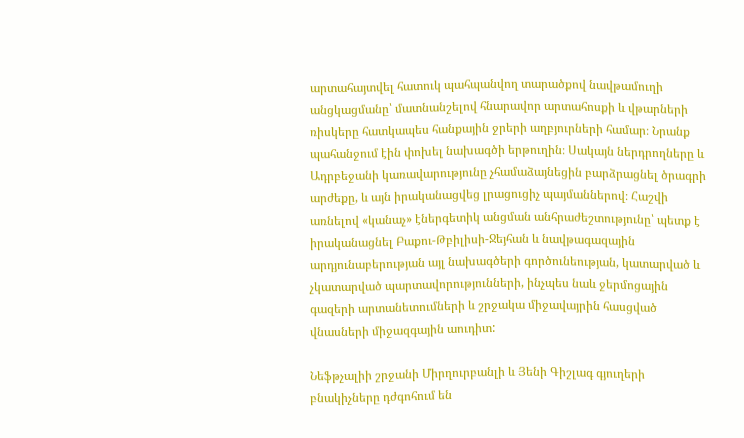արտահայտվել հատուկ պահպանվող տարածքով նավթամուղի անցկացմանը՝ մատնանշելով հնարավոր արտահոսքի և վթարների ռիսկերը հատկապես հանքային ջրերի աղբյուրների համար։ Նրանք պահանջում էին փոխել նախագծի երթուղին։ Սակայն ներդրողները և Ադրբեջանի կառավարությունը չհամաձայնեցին բարձրացնել ծրագրի արժեքը, և այն իրականացվեց լրացուցիչ պայմաններով։ Հաշվի առնելով «կանաչ» էներգետիկ անցման անհրաժեշտությունը՝ պետք է իրականացնել Բաքու-Թբիլիսի-Ջեյհան և նավթագազային արդյունաբերության այլ նախագծերի գործունեության, կատարված և չկատարված պարտավորությունների, ինչպես նաև ջերմոցային գազերի արտանետումների և շրջակա միջավայրին հասցված վնասների միջազգային աուդիտ:

Նեֆթչալիի շրջանի Միրղուրբանլի և Յենի Գիշլագ գյուղերի բնակիչները դժգոհում են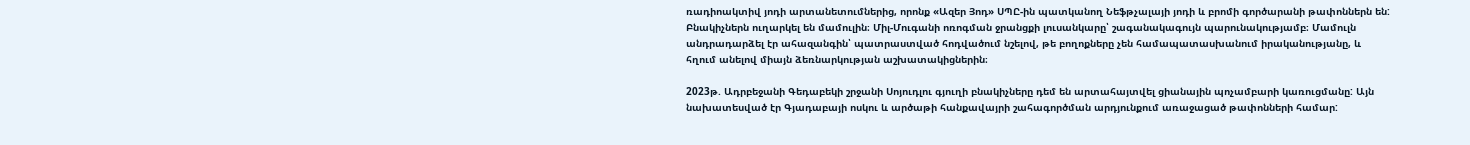ռադիոակտիվ յոդի արտանետումներից, որոնք «Ազեր Յոդ» ՍՊԸ-ին պատկանող Նեֆթչալայի յոդի և բրոմի գործարանի թափոններն են: Բնակիչներն ուղարկել են մամուլին։ Միլ-Մուգանի ոռոգման ջրանցքի լուսանկարը՝ շագանակագույն պարունակությամբ։ Մամուլն անդրադարձել էր ահազանգին՝ պատրաստված հոդվածում նշելով, թե բողոքները չեն համապատասխանում իրականությանը, և հղում անելով միայն ձեռնարկության աշխատակիցներին։

2023թ. Ադրբեջանի Գեդաբեկի շրջանի Սոյուդլու գյուղի բնակիչները դեմ են արտահայտվել ցիանային պոչամբարի կառուցմանը: Այն նախատեսված էր Գյադաբայի ոսկու և արծաթի հանքավայրի շահագործման արդյունքում առաջացած թափոնների համար: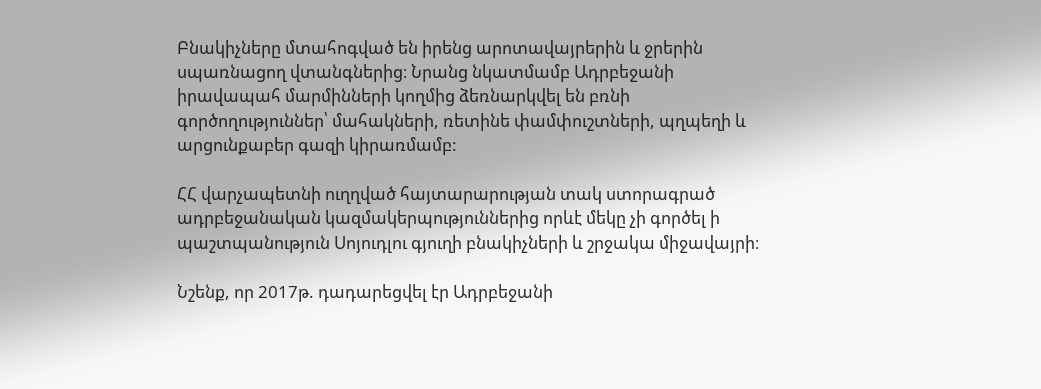Բնակիչները մտահոգված են իրենց արոտավայրերին և ջրերին սպառնացող վտանգներից։ Նրանց նկատմամբ Ադրբեջանի իրավապահ մարմինների կողմից ձեռնարկվել են բռնի գործողություններ՝ մահակների, ռետինե փամփուշտների, պղպեղի և արցունքաբեր գազի կիրառմամբ:

ՀՀ վարչապետնի ուղղված հայտարարության տակ ստորագրած ադրբեջանական կազմակերպություններից որևէ մեկը չի գործել ի պաշտպանություն Սոյուդլու գյուղի բնակիչների և շրջակա միջավայրի։

Նշենք, որ 2017թ. դադարեցվել էր Ադրբեջանի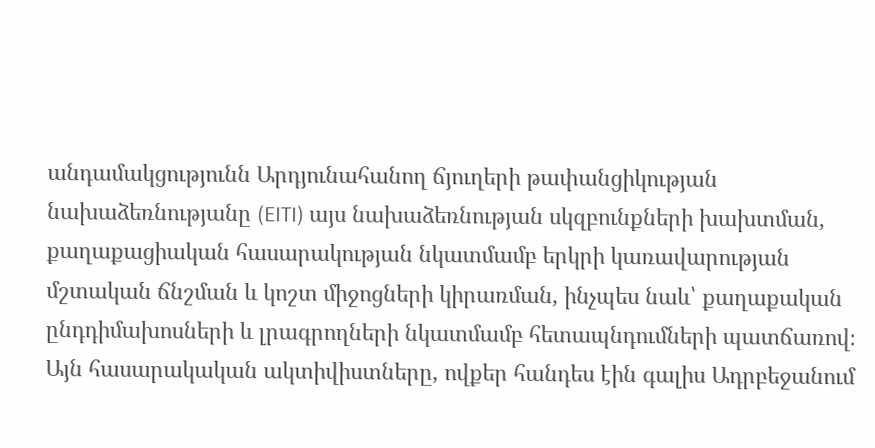անդամակցությունն Արդյունահանող ճյուղերի թափանցիկության նախաձեռնությանը (EITI) այս նախաձեռնության սկզբունքների խախտման, քաղաքացիական հասարակության նկատմամբ երկրի կառավարության մշտական ճնշման և կոշտ միջոցների կիրառման, ինչպես նաև՝ քաղաքական ընդդիմախոսների և լրագրողների նկատմամբ հետապնդումների պատճառով։ Այն հասարակական ակտիվիստները, ովքեր հանդես էին գալիս Ադրբեջանում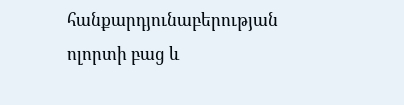հանքարդյունաբերության ոլորտի բաց և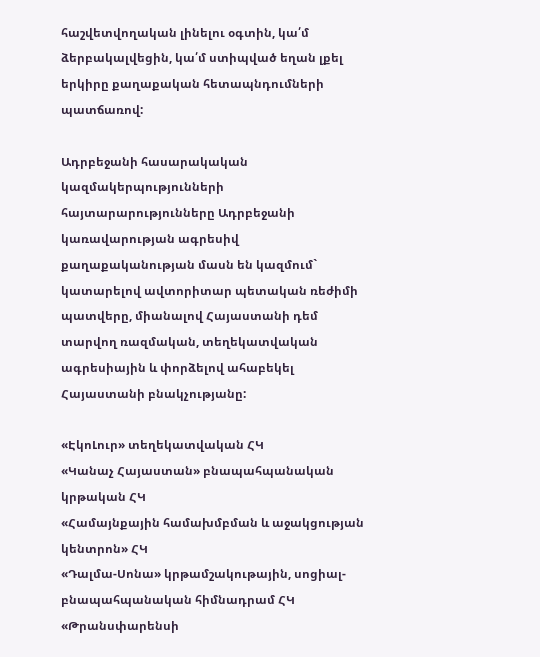հաշվետվողական լինելու օգտին, կա՛մ ձերբակալվեցին, կա՛մ ստիպված եղան լքել երկիրը քաղաքական հետապնդումների պատճառով:

Ադրբեջանի հասարակական կազմակերպությունների հայտարարությունները Ադրբեջանի կառավարության ագրեսիվ քաղաքականության մասն են կազմում` կատարելով ավտորիտար պետական ռեժիմի պատվերը, միանալով Հայաստանի դեմ տարվող ռազմական, տեղեկատվական ագրեսիային և փորձելով ահաբեկել Հայաստանի բնակչությանը:

«ԷկոԼուր» տեղեկատվական ՀԿ
«Կանաչ Հայաստան» բնապահպանական կրթական ՀԿ
«Համայնքային համախմբման և աջակցության կենտրոն» ՀԿ
«Դալմա-Սոնա» կրթամշակութային, սոցիալ-բնապահպանական հիմնադրամ ՀԿ
«Թրանսփարենսի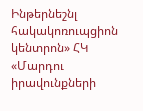Ինթերնեշնլ հակակոռուպցիոն կենտրոն» ՀԿ
«Մարդու իրավունքների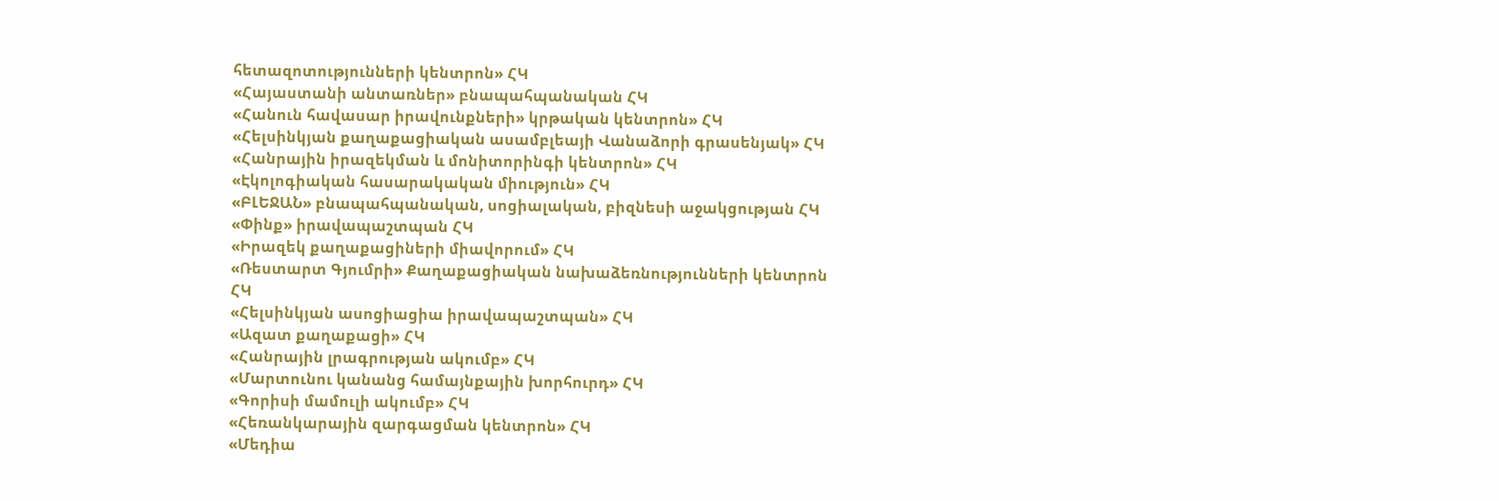հետազոտությունների կենտրոն» ՀԿ
«Հայաստանի անտառներ» բնապահպանական ՀԿ
«Հանուն հավասար իրավունքների» կրթական կենտրոն» ՀԿ
«Հելսինկյան քաղաքացիական ասամբլեայի Վանաձորի գրասենյակ» ՀԿ
«Հանրային իրազեկման և մոնիտորինգի կենտրոն» ՀԿ
«Էկոլոգիական հասարակական միություն» ՀԿ
«ԲԼԵՋԱՆ» բնապահպանական, սոցիալական, բիզնեսի աջակցության ՀԿ
«Փինք» իրավապաշտպան ՀԿ
«Իրազեկ քաղաքացիների միավորում» ՀԿ
«Ռեստարտ Գյումրի» Քաղաքացիական նախաձեռնությունների կենտրոն ՀԿ
«Հելսինկյան ասոցիացիա իրավապաշտպան» ՀԿ
«Ազատ քաղաքացի» ՀԿ
«Հանրային լրագրության ակումբ» ՀԿ
«Մարտունու կանանց համայնքային խորհուրդ» ՀԿ
«Գորիսի մամուլի ակումբ» ՀԿ
«Հեռանկարային զարգացման կենտրոն» ՀԿ
«Մեդիա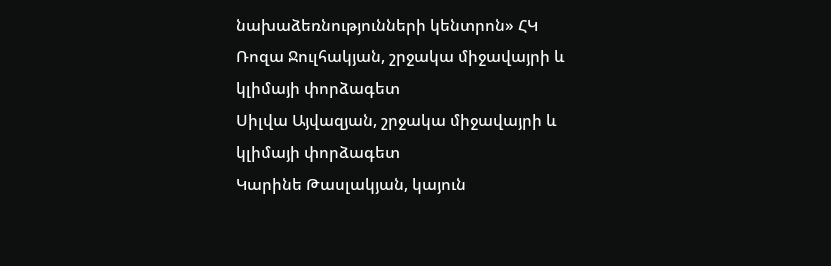նախաձեռնությունների կենտրոն» ՀԿ
Ռոզա Ջուլհակյան, շրջակա միջավայրի և կլիմայի փորձագետ
Սիլվա Այվազյան, շրջակա միջավայրի և կլիմայի փորձագետ
Կարինե Թասլակյան, կայուն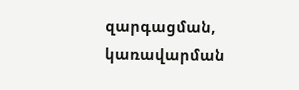զարգացման, կառավարման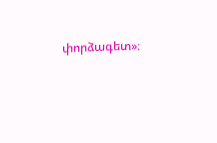փորձագետ»։